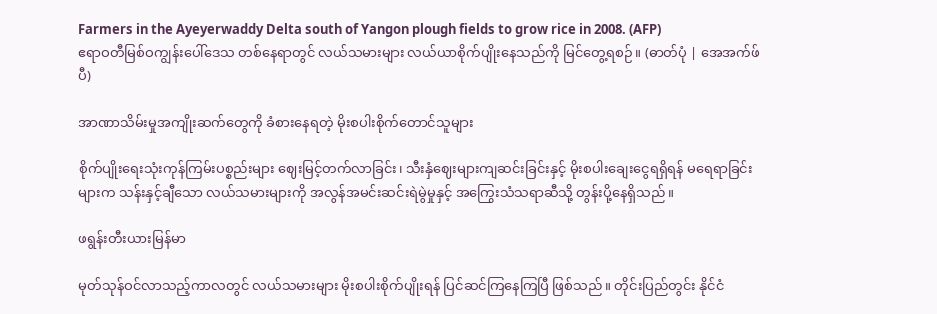Farmers in the Ayeyerwaddy Delta south of Yangon plough fields to grow rice in 2008. (AFP)
ဧရာဝတီမြစ်ဝကျွန်းပေါ်ဒေသ တစ်နေရာတွင် လယ်သမားများ လယ်ယာစိုက်ပျိုးနေသည်ကို မြင်တွေ့ရစဉ်။ (ဓာတ်ပုံ | အေအက်ဖ်ပီ)

အာဏာသိမ်းမှုအကျိုးဆက်တွေကို ခံစားနေရတဲ့ မိုးစပါးစိုက်တောင်သူများ

စိုက်ပျိုးရေးသုံးကုန်ကြမ်းပစ္စည်းများ ဈေးမြင့်တက်လာခြင်း၊ သီးနှံဈေးများကျဆင်းခြင်းနှင့် မိုးစပါးချေးငွေရရှိရန် မရေရာခြင်းများက သန်းနှင့်ချီသော လယ်သမားများကို အလွန်အမင်းဆင်းရဲမွဲမှုနှင့် အကြွေးသံသရာဆီသို့ တွန်းပို့နေရှိသည်။

ဖရွန်းတီးယားမြန်မာ

မုတ်သုန်ဝင်လာသည့်ကာလတွင် လယ်သမားများ မိုးစပါးစိုက်ပျိုးရန် ပြင်ဆင်ကြနေကြပြီ ဖြစ်သည်။ တိုင်းပြည်တွင်း နိုင်ငံ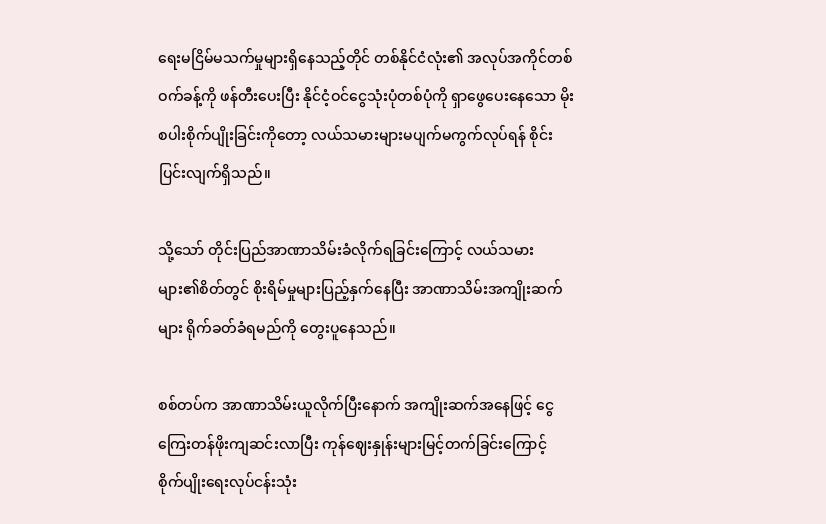ရေးမငြိမ်မသက်မှုများရှိနေသည့်တိုင် တစ်နိုင်ငံလုံး၏ အလုပ်အကိုင်တစ်ဝက်ခန့်ကို ဖန်တီးပေးပြီး နိုင်ငံ့ဝင်ငွေသုံးပုံတစ်ပုံကို ရှာဖွေပေးနေသော မိုးစပါးစိုက်ပျိုးခြင်းကိုတော့ လယ်သမားများမပျက်မကွက်လုပ်ရန် စိုင်းပြင်းလျက်ရှိသည်။

သို့သော် တိုင်းပြည်အာဏာသိမ်းခံလိုက်ရခြင်းကြောင့် လယ်သမားများ၏စိတ်တွင် စိုးရိမ်မှုများပြည့်နှက်နေပြီး အာဏာသိမ်းအကျိုးဆက်များ ရိုက်ခတ်ခံရမည်ကို တွေးပူနေသည်။

စစ်တပ်က အာဏာသိမ်းယူလိုက်ပြီးနောက် အကျိုးဆက်အနေဖြင့် ငွေကြေးတန်ဖိုးကျဆင်းလာပြီး ကုန်ဈေးနှုန်းများမြင့်တက်ခြင်းကြောင့် စိုက်ပျိုးရေးလုပ်ငန်းသုံး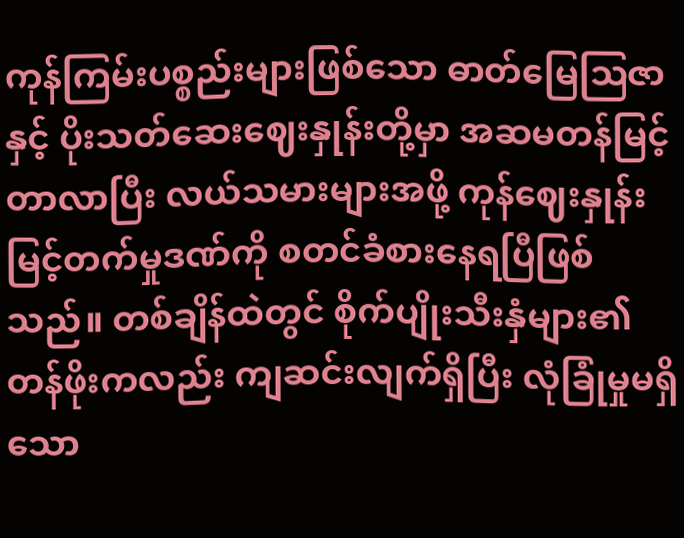ကုန်ကြမ်းပစ္စည်းများဖြစ်သော ဓာတ်မြေဩဇာနှင့် ပိုးသတ်ဆေးဈေးနှုန်းတို့မှာ အဆမတန်မြင့်တာလာပြီး လယ်သမားများအဖို့ ကုန်ဈေးနှုန်းမြင့်တက်မှုဒဏ်ကို စတင်ခံစားနေရပြီဖြစ်သည်။ တစ်ချိန်ထဲတွင် စိုက်ပျိုးသီးနှံများ၏တန်ဖိုးကလည်း ကျဆင်းလျက်ရှိပြီး လုံခြုံမှုမရှိသော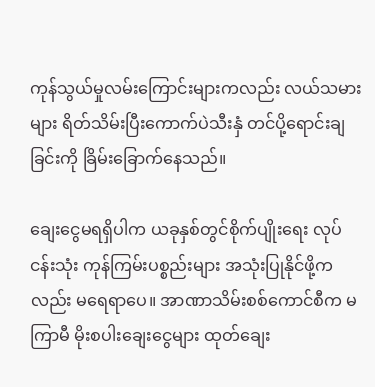ကုန်သွယ်မှုလမ်းကြောင်းများကလည်း လယ်သမားများ ရိတ်သိမ်းပြီးကောက်ပဲသီးနှံ တင်ပို့ရောင်းချခြင်းကို ခြိမ်းခြောက်နေသည်။

ချေးငွေမရရှိပါက ယခုနှစ်တွင်စိုက်ပျိုးရေး လုပ်ငန်းသုံး ကုန်ကြမ်းပစ္စည်းများ အသုံးပြုနိုင်ဖို့ကလည်း မရေရာပေ။ အာဏာသိမ်းစစ်ကောင်စီက မကြာမီ မိုးစပါးချေးငွေများ ထုတ်ချေး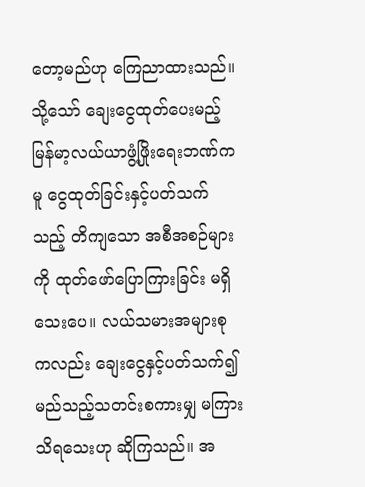တော့မည်ဟု ကြေညာထားသည်။ သို့သော် ချေးငွေထုတ်ပေးမည့် မြန်မာ့လယ်ယာဖွံ့ဖြိုးရေးဘဏ်ကမူ ငွေထုတ်ခြင်းနှင့်ပတ်သက်သည့် တိကျသော အစီအစဉ်များကို ထုတ်ဖော်ပြောကြားခြင်း မရှိသေးပေ။ လယ်သမားအများစုကလည်း ချေးငွေနှင့်ပတ်သက်၍ မည်သည့်သတင်းစကားမျှ မကြားသိရသေးဟု ဆိုကြသည်။ အ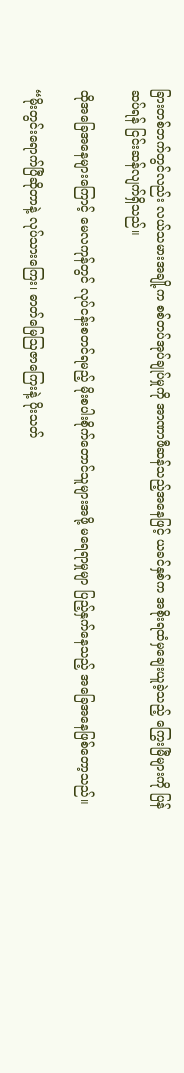ခြားတစ်ဘက်တွင်လည်း လယ်သမားအချို့က စစ်တပ်အုပ်ချုပ်မှုကို အာဏာဖီဆန်သည့်အနေဖြင့် ယခင်နှစ်က အစိုးရထံမှချေးယူခဲ့သည့် ကြွေးမြီများကို ပြန်ဆပ်ရန် ငြင်းဆန်လျက်ရှိသည်။

ထိုအခြေအနေများကြောင့် မေလကုန်တွင် လုပ်ငန်းစတင်ရမည့် မိုးစပါးစိုက်တောင်သူများအဖို့ မရေရာမှုမျာ ပြည့်နှက်နေသည့် အခြေအနေဖြစ်တော့သည်။

“မိုးတွင်းရောက်ပြီဆိုတာနဲ့ လုပ်သားကြေး၊ ဓာတ်မြေဩဇာကြေးနဲ့ ပိုးသတ်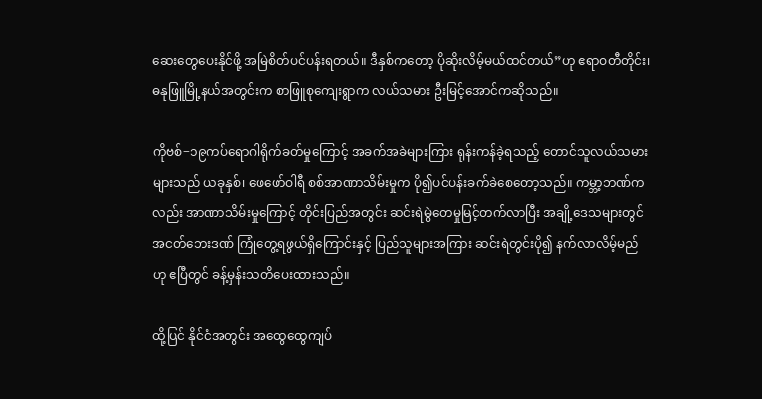ဆေးတွေပေးနိုင်ဖို့ အမြဲစိတ်ပင်ပန်းရတယ်။ ဒီနှစ်ကတော့ ပိုဆိုးလိမ့်မယ်ထင်တယ်”ဟု ဧရာဝတီတိုင်း၊ ဓနုဖြူမြို့နယ်အတွင်းက စာဖြူစုကျေးရွာက လယ်သမား ဦးမြင့်အောင်ကဆိုသည်။

ကိုဗစ်−၁၉ကပ်ရောဂါရိုက်ခတ်မှုကြောင့် အခက်အခဲများကြား ရုန်းကန်ခဲ့ရသည့် တောင်သူလယ်သမားများသည် ယခုနှစ်၊ ဖေဖော်ဝါရီ စစ်အာဏာသိမ်းမှုက ပို၍ပင်ပန်းခက်ခဲစေတော့သည်။ ကမ္ဘာ့ဘဏ်ကလည်း အာဏာသိမ်းမှုကြောင့် တိုင်းပြည်အတွင်း ဆင်းရဲမွဲတေမှုမြင့်တက်လာပြီး အချို့ဒေသများတွင် အငတ်ဘေးဒဏ် ကြုံတွေ့ရဖွယ်ရှိကြောင်းနှင့် ပြည်သူများအကြား ဆင်းရဲတွင်းပို၍ နက်လာလိမ့်မည်ဟု ဧပြီတွင် ခန့်မှန်းသတိပေးထားသည်။

ထို့ပြင် နိုင်ငံအတွင်း အထွေထွေကျပ်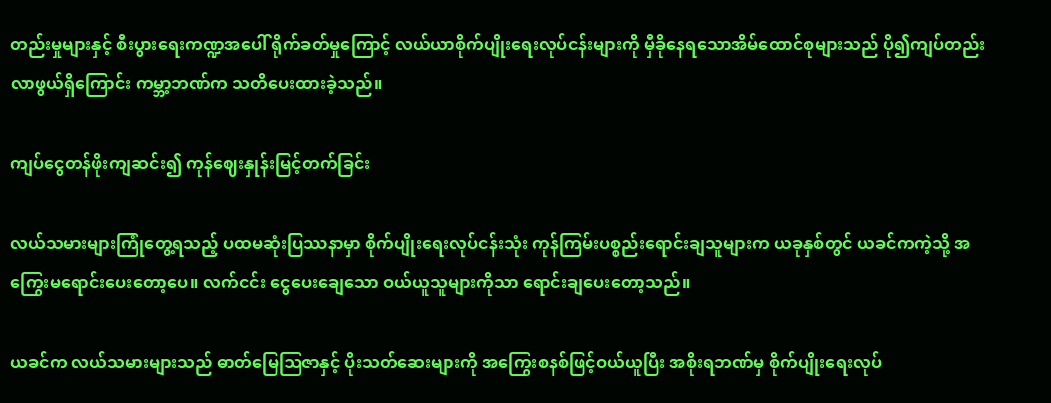တည်းမှုများနှင့် စီးပွားရေးကဏ္ဍအပေါ် ရိုက်ခတ်မှုကြောင့် လယ်ယာစိုက်ပျိုးရေးလုပ်ငန်းများကို မှီခိုနေရသောအိမ်ထောင်စုများသည် ပို၍ကျပ်တည်းလာဖွယ်ရှိကြောင်း ကမ္ဘာ့ဘဏ်က သတိပေးထားခဲ့သည်။

ကျပ်ငွေတန်ဖိုးကျဆင်း၍ ကုန်ဈေးနှုန်းမြင့်တက်ခြင်း

လယ်သမားများကြုံတွေ့ရသည့် ပထမဆုံးပြဿနာမှာ စိုက်ပျိုးရေးလုပ်ငန်းသုံး ကုန်ကြမ်းပစ္စည်းရောင်းချသူများက ယခုနှစ်တွင် ယခင်ကကဲ့သို့ အကြွေးမရောင်းပေးတော့ပေ။ လက်ငင်း ငွေပေးချေသော ဝယ်ယူသူများကိုသာ ရောင်းချပေးတော့သည်။

ယခင်က လယ်သမားများသည် ဓာတ်မြေဩဇာနှင့် ပိုးသတ်ဆေးများကို အကြွေးစနစ်ဖြင့်ဝယ်ယူပြီး အစိုးရဘဏ်မှ စိုက်ပျိုးရေးလုပ်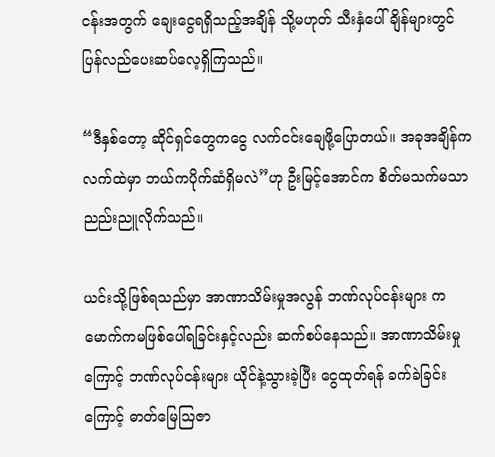ငန်းအတွက် ချေးငွေရရှိသည့်အချိန် သို့မဟုတ် သီးနှံပေါ်ချိန်များတွင် ပြန်လည်ပေးဆပ်လေ့ရှိကြသည်။

“ဒီနှစ်တော့ ဆိုင်ရှင်တွေကငွေ လက်ငင်းချေဖို့ပြောတယ်။ အခုအချိန်က လက်ထဲမှာ ဘယ်ကပိုက်ဆံရှိမလဲ”ဟု ဦးမြင့်အောင်က စိတ်မသက်မသာ ညည်းညူလိုက်သည်။

ယင်းသို့ဖြစ်ရသည်မှာ အာဏာသိမ်းမှုအလွန် ဘဏ်လုပ်ငန်းများ ကမောက်ကမဖြစ်ပေါ်ရခြင်းနှင့်လည်း ဆက်စပ်နေသည်။ အာဏာသိမ်းမှုကြောင့် ဘဏ်လုပ်ငန်းများ ယိုင်နဲ့သွားခဲ့ပြီး ငွေထုတ်ရန် ခက်ခဲခြင်းကြောင့် ဓာတ်မြေဩဇာ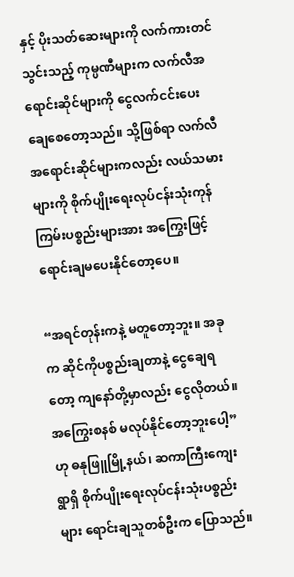နှင့် ပိုးသတ်ဆေးများကို လက်ကားတင်သွင်းသည့် ကုမ္ပဏီများက လက်လီအရောင်းဆိုင်များကို ငွေလက်ငင်းပေးချေစေတော့သည်။ သို့ဖြစ်ရာ လက်လီအရောင်းဆိုင်များကလည်း လယ်သမားများကို စိုက်ပျိုးရေးလုပ်ငန်းသုံးကုန်ကြမ်းပစ္စည်းများအား အကြွေးဖြင့် ရောင်းချမပေးနိုင်တော့ပေ။

“အရင်တုန်းကနဲ့ မတူတော့ဘူး။ အခုက ဆိုင်ကိုပစ္စည်းချတာနဲ့ ငွေချေရတော့ ကျနော်တို့မှာလည်း ငွေလိုတယ်။ အကြွေးစနစ် မလုပ်နိုင်တော့ဘူးပေါ့”ဟု ဓနုဖြူမြို့နယ်၊ ဆကာကြီးကျေးရွာရှိ စိုက်ပျိုးရေးလုပ်ငန်းသုံးပစ္စည်းများ ရောင်းချသူတစ်ဦးက ပြောသည်။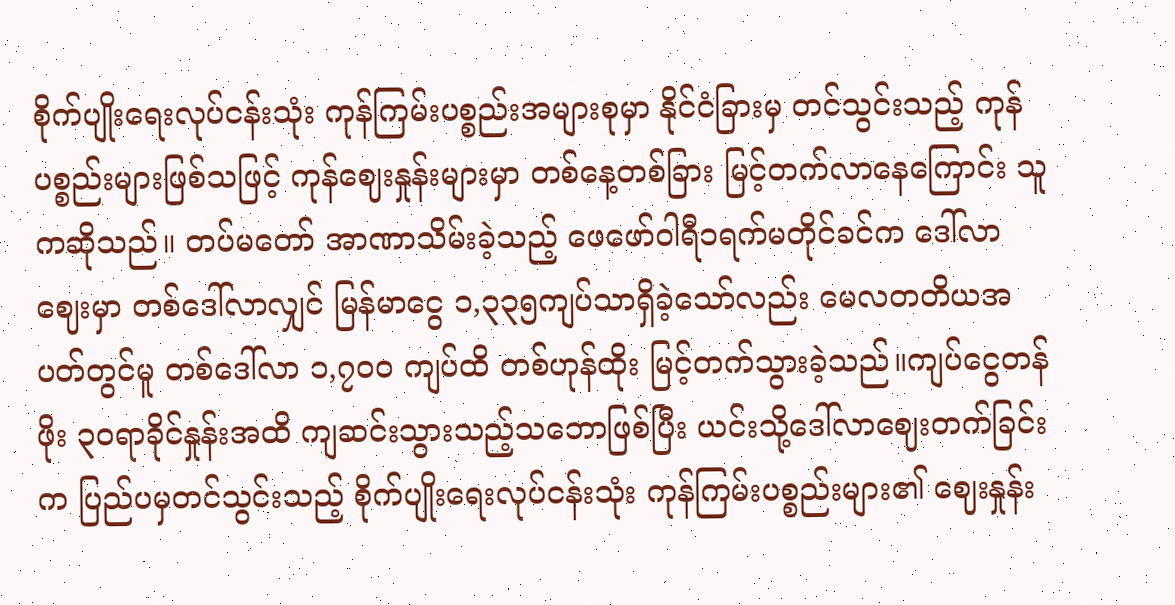စိုက်ပျိုးရေးလုပ်ငန်းသုံး ကုန်ကြမ်းပစ္စည်းအများစုမှာ နိုင်ငံခြားမှ တင်သွင်းသည့် ကုန်ပစ္စည်းများဖြစ်သဖြင့် ကုန်ဈေးနှုန်းများမှာ တစ်နေ့တစ်ခြား မြင့်တက်လာနေကြောင်း သူကဆိုသည်။ တပ်မတော် အာဏာသိမ်းခဲ့သည့် ဖေဖော်ဝါရီ၁ရက်မတိုင်ခင်က ဒေါ်လာဈေးမှာ တစ်ဒေါ်လာလျှင် မြန်မာငွေ ၁,၃၃၅ကျပ်သာရှိခဲ့သော်လည်း မေလတတိယအပတ်တွင်မူ တစ်ဒေါ်လာ ၁,၇၀၀ ကျပ်ထိ တစ်ဟုန်ထိုး မြင့်တက်သွားခဲ့သည်။ကျပ်ငွေတန်ဖိုး ၃၀ရာခိုင်နှုန်းအထိ ကျဆင်းသွားသည့်သဘောဖြစ်ပြီး ယင်းသို့ဒေါ်လာဈေးတက်ခြင်းက ပြည်ပမှတင်သွင်းသည့် စိုက်ပျိုးရေးလုပ်ငန်းသုံး ကုန်ကြမ်းပစ္စည်းများ၏ ဈေးနှုန်း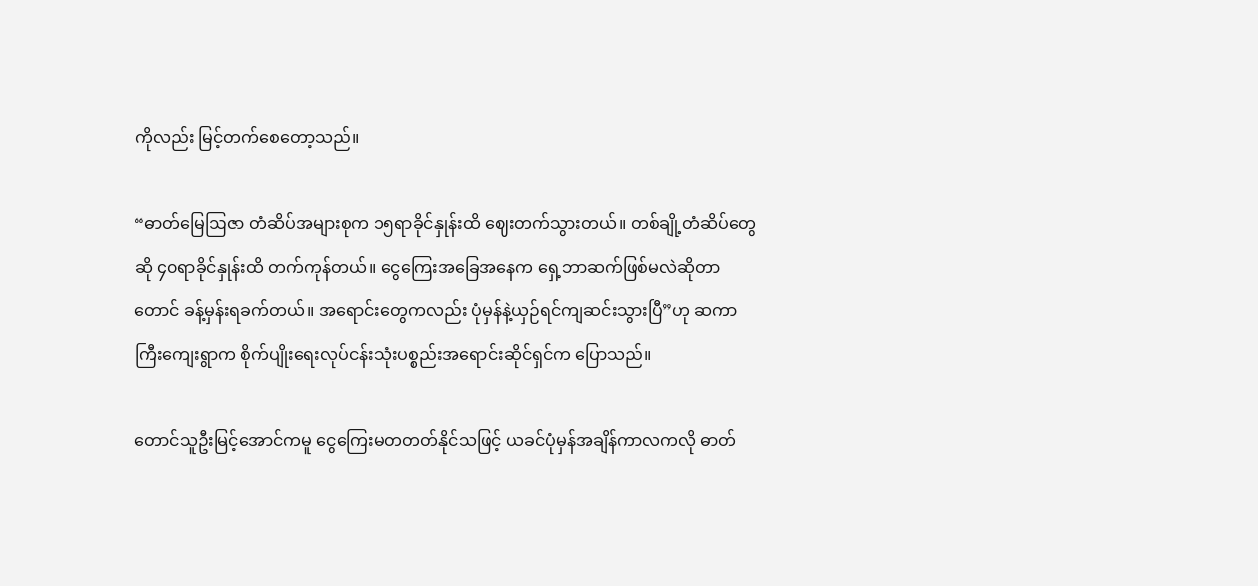ကိုလည်း မြင့်တက်စေတော့သည်။

“ဓာတ်မြေဩဇာ တံဆိပ်အများစုက ၁၅ရာခိုင်နှုန်းထိ ဈေးတက်သွားတယ်။ တစ်ချို့တံဆိပ်တွေဆို ၄၀ရာခိုင်နှုန်းထိ တက်ကုန်တယ်။ ငွေကြေးအခြေအနေက ရှေ့ဘာဆက်ဖြစ်မလဲဆိုတာတောင် ခန့်မှန်းရခက်တယ်။ အရောင်းတွေကလည်း ပုံမှန်နဲ့ယှဉ်ရင်ကျဆင်းသွားပြီ”ဟု ဆကာကြီးကျေးရွာက စိုက်ပျိုးရေးလုပ်ငန်းသုံးပစ္စည်းအရောင်းဆိုင်ရှင်က ပြောသည်။

တောင်သူဦးမြင့်အောင်ကမူ ငွေကြေးမတတတ်နိုင်သဖြင့် ယခင်ပုံမှန်အချိန်ကာလကလို ဓာတ်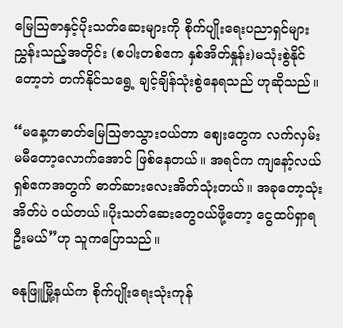မြေဩဇာနှင့်ပိုးသတ်ဆေးများကို စိုက်ပျိုးရေးပညာရှင်များ ညွှန်းသည့်အတိုင်း (စပါးတစ်ဧက နှစ်အိတ်နှုန်း)မသုံးစွဲနိုင်တော့ဘဲ တက်နိုင်သရွေ့ ချင့်ချိန်သုံးစွဲနေရသည် ဟုဆိုသည်။

“မနေ့ကဓာတ်မြေဩဇာသွားဝယ်တာ ဈေးတွေက လက်လှမ်းမမီတော့လောက်အောင် ဖြစ်နေတယ်။ အရင်က ကျနော့်လယ်ရှစ်ဧကအတွက် ဓာတ်ဆားလေးအိတ်သုံးတယ်။ အခုတော့သုံးအိတ်ပဲ ဝယ်တယ်။ပိုးသတ်ဆေးတွေဝယ်ဖို့တော့ ငွေထပ်ရှာရဦးမယ်”ဟု သူကပြောသည်။

ဓနုဖြူမြို့နယ်က စိုက်ပျိုးရေးသုံးကုန်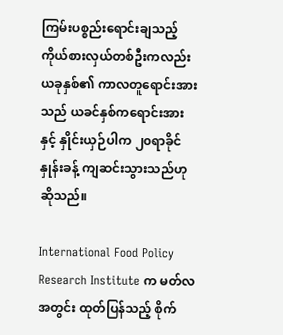ကြမ်းပစ္စည်းရောင်းချသည့် ကိုယ်စားလှယ်တစ်ဦးကလည်း ယခုနှစ်၏ ကာလတူရောင်းအားသည် ယခင်နှစ်ကရောင်းအားနှင့် နှိုင်းယှဉ်ပါက ၂၀ရာခိုင်နှုန်းခန့် ကျဆင်းသွားသည်ဟု ဆိုသည်။

International Food Policy Research Institute က မတ်လအတွင်း ထုတ်ပြန်သည့် စိုက်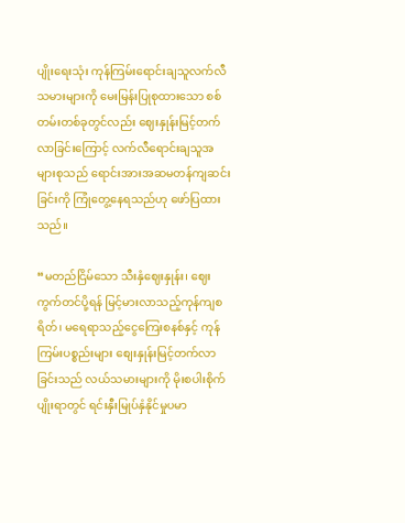ပျိုးရေးသုံး ကုန်ကြမ်းရောင်းချသူလက်လီသမားများကို မေးမြန်းပြုစုထားသော စစ်တမ်းတစ်ခုတွင်လည်း ဈေးနှုန်းမြင့်တက်လာခြင်းကြောင့် လက်လီရောင်းချသူအများစုသည် ရောင်းအားအဆမတန်ကျဆင်းခြင်းကို ကြုံတွေ့နေရသည်ဟု ဖော်ပြထားသည်။

“မတည်ငြိမ်သော သီးနှံဈေးနှုန်း၊ ဈေးကွက်တင်ပို့ရန် မြင့်မားလာသည့်ကုန်ကျစရိတ်၊ မရေရာသည့်ငွေကြေးစနစ်နှင့် ကုန်ကြမ်းပစ္စည်းများ စျေးနှုန်းမြင့်တက်လာခြင်းသည် လယ်သမားများကို မိုးစပါးစိုက်ပျိုးရာတွင် ရင်းနှီးမြုပ်နှံနိုင်မှုပမာ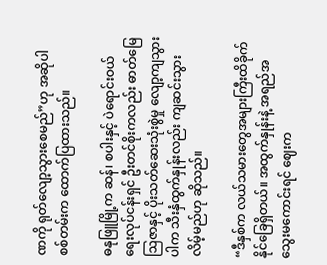ဏကို ရုတ်လျော့သွားစေမည်”ဟု အဆိုပါစစ်တမ်းက ထောက်ပြထားသည်။

ဓနုဖြူမြို့က ဆန်၊ စပါးနှင့် ပဲရောင်းဝယ်ရေးလုပ်ငန်းရှင် ဦးတင်စိုးကလည်း ဓာတ်မြေဩဇာနှင့် ပိုးသတ်ဆေးသုံးစွဲမှု လျော့ကျသွားပါက သီးနှံထွက်နှုန်းလည်း ကျဆင်းသွားလိမ့်မည်ဟု ဆိုသည်။

“ဒီနှစ်က လယ်သမားတွေအများကြီးထိခိုက်နိုင်ခြေရှိတယ်။ အထွက်နှုန်းနဲ့ အရည်အသွေးမကောင်းရင် ဈေးက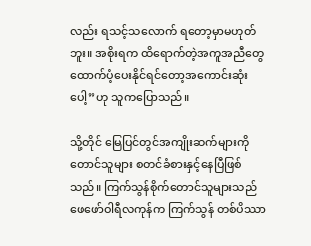လည်း ရသင့်သလောက် ရတော့မှာမဟုတ်ဘူး။ အစိုးရက ထိရောက်တဲ့အကူအညီတွေ ထောက်ပံ့ပေးနိုင်ရင်တော့အကောင်းဆုံးပေါ့”ဟု သူကပြောသည်။

သို့တိုင် မြေပြင်တွင်အကျိုးဆက်များကို တောင်သူများ စတင်ခံစားနှင့်နေပြီဖြစ်သည်။ ကြက်သွန်စိုက်တောင်သူများသည် ဖေဖော်ဝါရီလကုန်က ကြက်သွန် တစ်ပိဿာ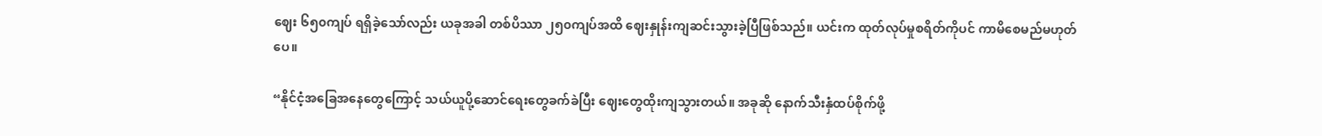ဈေး ၆၅၀ကျပ် ရရှိခဲ့သော်လည်း ယခုအခါ တစ်ပိဿာ ၂၅၀ကျပ်အထိ ဈေးနှုန်းကျဆင်းသွားခဲ့ပြီဖြစ်သည်။ ယင်းက ထုတ်လုပ်မှုစရိတ်ကိုပင် ကာမိစေမည်မဟုတ်ပေ။

“နိုင်ငံ့အခြေအနေတွေကြောင့် သယ်ယူပို့ဆောင်ရေးတွေခက်ခဲပြီး ဈေးတွေထိုးကျသွားတယ်။ အခုဆို နောက်သီးနှံထပ်စိုက်ဖို့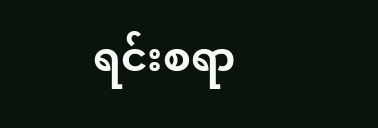ရင်းစရာ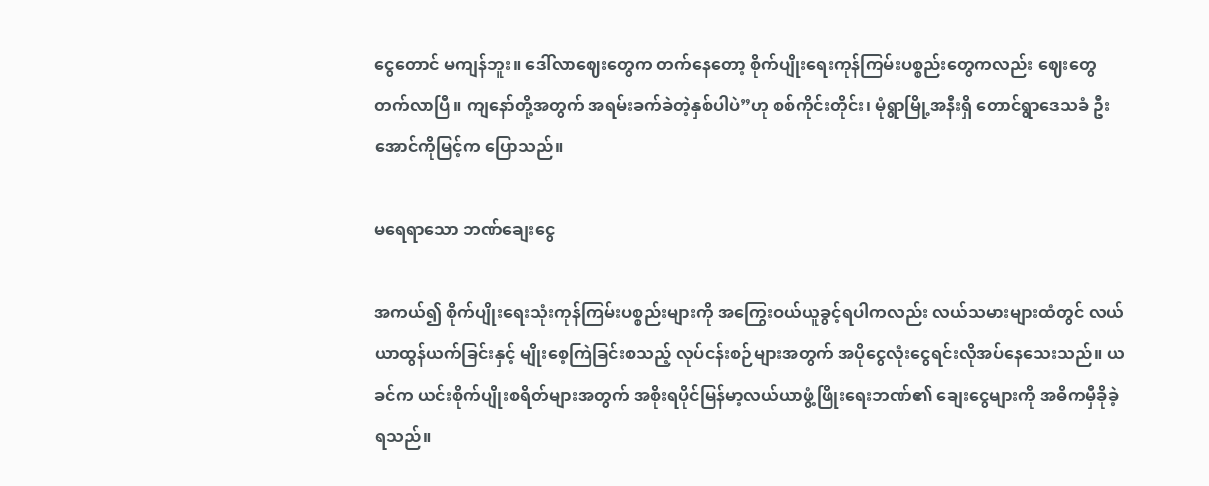ငွေတောင် မကျန်ဘူး။ ဒေါ်လာဈေးတွေက တက်နေတော့ စိုက်ပျိုးရေးကုန်ကြမ်းပစ္စည်းတွေကလည်း ဈေးတွေတက်လာပြီ။ ကျနော်တို့အတွက် အရမ်းခက်ခဲတဲ့နှစ်ပါပဲ”ဟု စစ်ကိုင်းတိုင်း၊ မုံရွာမြို့အနီးရှိ တောင်ရွာဒေသခံ ဦးအောင်ကိုမြင့်က ပြောသည်။

မရေရာသော ဘဏ်ချေးငွေ

အကယ်၍ စိုက်ပျိုးရေးသုံးကုန်ကြမ်းပစ္စည်းများကို အကြွေးဝယ်ယူခွင့်ရပါကလည်း လယ်သမားများထံတွင် လယ်ယာထွန်ယက်ခြင်းနှင့် မျိုးစေ့ကြဲခြင်းစသည့် လုပ်ငန်းစဉ်များအတွက် အပိုငွေလုံးငွေရင်းလိုအပ်နေသေးသည်။ ယခင်က ယင်းစိုက်ပျိုးစရိတ်များအတွက် အစိုးရပိုင်မြန်မာ့လယ်ယာဖွံ့ဖြိုးရေးဘဏ်၏ ချေးငွေများကို အဓိကမှီခိုခဲ့ရသည်။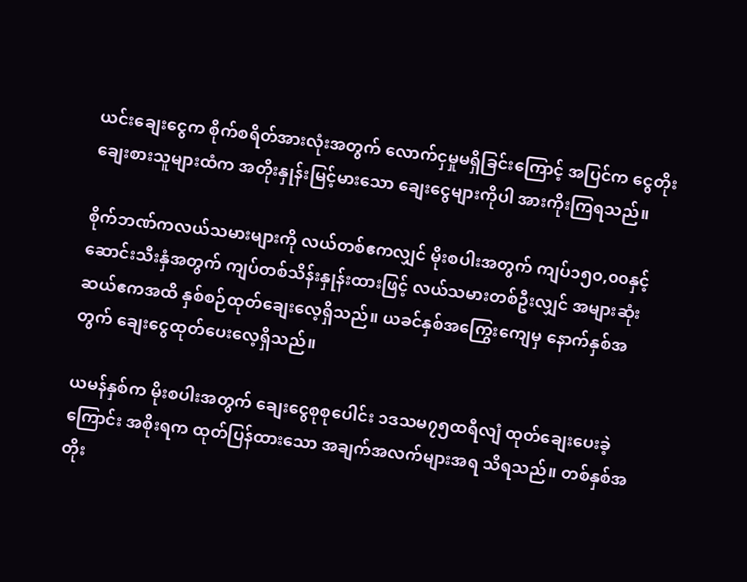ယင်းချေးငွေက စိုက်စရိတ်အားလုံးအတွက် လောက်ငှမှုမရှိခြင်းကြောင့် အပြင်က ငွေတိုးချေးစားသူများထံက အတိုးနှုန်းမြင့်မားသော ချေးငွေများကိုပါ အားကိုးကြရသည်။

စိုက်ဘဏ်ကလယ်သမားများကို လယ်တစ်ဧကလျှင် မိုးစပါးအတွက် ကျပ်၁၅၀,၀၀နှင့် ဆောင်းသီးနှံအတွက် ကျပ်တစ်သိန်းနှုန်းထားဖြင့် လယ်သမားတစ်ဦးလျှင် အများဆုံး ဆယ်ဧကအထိ နှစ်စဉ်ထုတ်ချေးလေ့ရှိသည်။ ယခင်နှစ်အကြွေးကျေမှ နောက်နှစ်အတွက် ချေးငွေထုတ်ပေးလေ့ရှိသည်။

ယမန်နှစ်က မိုးစပါးအတွက် ချေးငွေစုစုပေါင်း ၁ဒသမ၇၅ထရီလျံ ထုတ်ချေးပေးခဲ့ကြောင်း အစိုးရက ထုတ်ပြန်ထားသော အချက်အလက်များအရ သိရသည်။ တစ်နှစ်အတိုး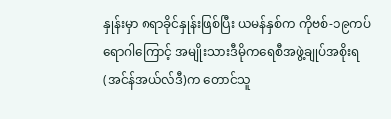နှုန်းမှာ ၈ရာခိုင်နှုန်းဖြစ်ပြီး ယမန်နှစ်က ကိုဗစ်-၁၉ကပ်ရောဂါကြောင့် အမျိုးသားဒီမိုကရေစီအဖွဲ့ချုပ်အစိုးရ(အင်န်အယ်လ်ဒီ)က တောင်သူ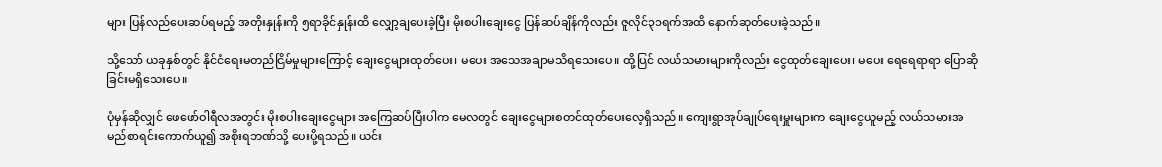များ ပြန်လည်ပေးဆပ်ရမည့် အတိုးနှုန်းကို ၅ရာခိုင်နှုန်းထိ လျှော့ချပေးခဲ့ပြီး မိုးစပါးချေးငွေ ပြန်ဆပ်ချိန်ကိုလည်း ဇူလိုင်၃၁ရက်အထိ နောက်ဆုတ်ပေးခဲ့သည်။

သို့သော် ယခုနှစ်တွင် နိုင်ငံရေးမတည်ငြိမ်မှုများကြောင့် ချေးငွေများထုတ်ပေး၊ မပေး အသေအချာမသိရသေးပေ။ ထို့ပြင် လယ်သမားများကိုလည်း ငွေထုတ်ချေးပေး၊ မပေး ရေရေရာရာ ပြောဆိုခြင်းမရှိသေးပေ။

ပုံမှန်ဆိုလျှင် ဖေဖော်ဝါရီလအတွင်း မိုးစပါးချေးငွေများ အကြေဆပ်ပြီးပါက မေလတွင် ချေးငွေများစတင်ထုတ်ပေးလေ့ရှိသည်။ ကျေးရွာအုပ်ချုပ်ရေးမှူးများက ချေးငွေယူမည့် လယ်သမားအမည်စာရင်းကောက်ယူ၍ အစိုးရဘဏ်သို့ ပေးပို့ရသည်။ ယင်း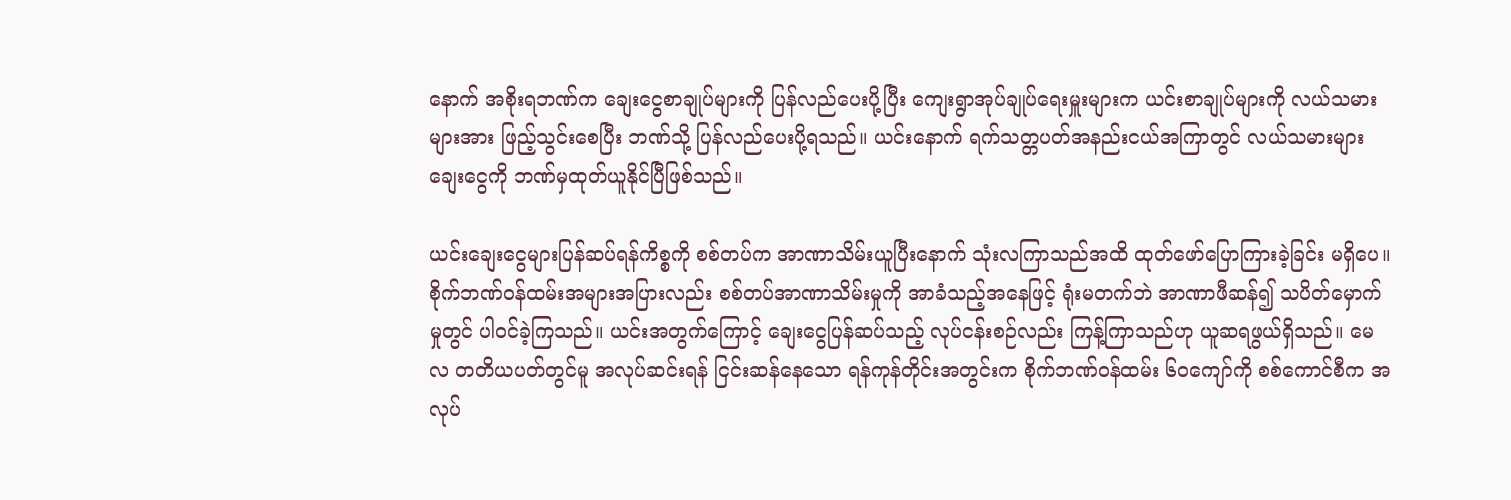နောက် အစိုးရဘဏ်က ချေးငွေစာချုပ်များကို ပြန်လည်ပေးပို့ပြီး ကျေးရွာအုပ်ချုပ်ရေးမှူးများက ယင်းစာချုပ်များကို လယ်သမားများအား ဖြည့်သွင်းစေပြီး ဘဏ်သို့ ပြန်လည်ပေးပို့ရသည်။ ယင်းနောက် ရက်သတ္တပတ်အနည်းငယ်အကြာတွင် လယ်သမားများ ချေးငွေကို ဘဏ်မှထုတ်ယူနိုင်ပြီဖြစ်သည်။

ယင်းချေးငွေများပြန်ဆပ်ရန်ကိစ္စကို စစ်တပ်က အာဏာသိမ်းယူပြီးနောက် သုံးလကြာသည်အထိ ထုတ်ဖော်ပြောကြားခဲ့ခြင်း မရှိပေ။ စိုက်ဘဏ်ဝန်ထမ်းအများအပြားလည်း စစ်တပ်အာဏာသိမ်းမှုကို အာခံသည့်အနေဖြင့် ရုံးမတက်ဘဲ အာဏာဖီဆန်၍ သပိတ်မှောက်မှုတွင် ပါဝင်ခဲ့ကြသည်။ ယင်းအတွက်ကြောင့် ချေးငွေပြန်ဆပ်သည့် လုပ်ငန်းစဉ်လည်း ကြန့်ကြာသည်ဟု ယူဆရဖွယ်ရှိသည်။ မေလ တတိယပတ်တွင်မူ အလုပ်ဆင်းရန် ငြင်းဆန်နေသော ရန်ကုန်တိုင်းအတွင်းက စိုက်ဘဏ်ဝန်ထမ်း ၆၀ကျော်ကို စစ်ကောင်စီက အလုပ်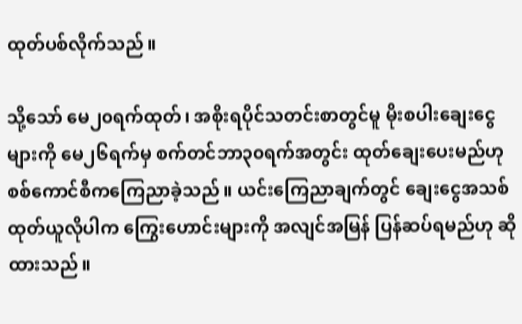ထုတ်ပစ်လိုက်သည်။

သို့သော် မေ၂၀ရက်ထုတ်၊ အစိုးရပိုင်သတင်းစာတွင်မူ မိုးစပါးချေးငွေများကို မေ၂၆ရက်မှ စက်တင်ဘာ၃၀ရက်အတွင်း ထုတ်ချေးပေးမည်ဟု စစ်ကောင်စီကကြေညာခဲ့သည်။ ယင်းကြေညာချက်တွင် ချေးငွေအသစ် ထုတ်ယူလိုပါက ကြွေးဟောင်းများကို အလျင်အမြန် ပြန်ဆပ်ရမည်ဟု ဆိုထားသည်။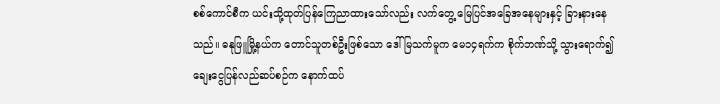စစ်ကောင်စီက ယင်းသို့ထုတ်ပြန်ကြေညာထားသော်လည်း လက်တွေ့ မြေပြင်အခြေအနေများနှင့် ခြားနားနေသည်။ ဓနုဖြူမြို့နယ်က တောင်သူတစ်ဦးဖြစ်သော ဒေါ်မြသက်မူက မေ၁၄ရက်က စိုက်ဘဏ်သို့ သွားရောက်၍ ချေးငွေပြန်လည်ဆပ်စဉ်က နောက်ထပ်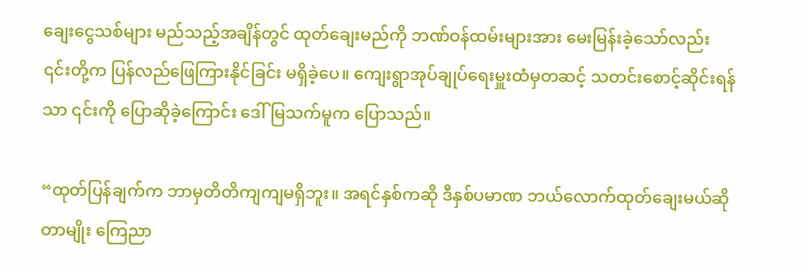ချေးငွေသစ်များ မည်သည့်အချိန်တွင် ထုတ်ချေးမည်ကို ဘဏ်ဝန်ထမ်းများအား မေးမြန်းခဲ့သော်လည်း ၎င်းတို့က ပြန်လည်ဖြေကြားနိုင်ခြင်း မရှိခဲ့ပေ။ ကျေးရွာအုပ်ချုပ်ရေးမှူးထံမှတဆင့် သတင်းစောင့်ဆိုင်းရန်သာ ၎င်းကို ပြောဆိုခဲ့ကြောင်း ဒေါ်မြသက်မူက ပြောသည်။

“ထုတ်ပြန်ချက်က ဘာမှတိတိကျကျမရှိဘူး။ အရင်နှစ်ကဆို ဒီနှစ်ပမာဏ ဘယ်လောက်ထုတ်ချေးမယ်ဆိုတာမျိုး ကြေညာ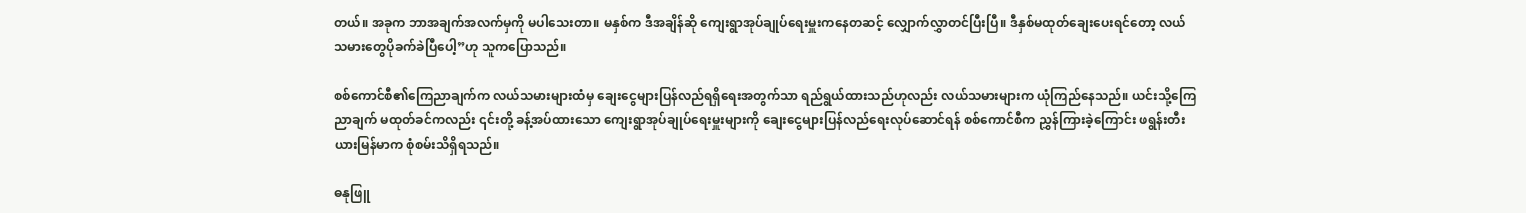တယ်။ အခုက ဘာအချက်အလက်မှကို မပါသေးတာ။ မနှစ်က ဒီအချိန်ဆို ကျေးရွာအုပ်ချုပ်ရေးမှူးကနေတဆင့် လျှောက်လွှာတင်ပြီးပြီ။ ဒီနှစ်မထုတ်ချေးပေးရင်တော့ လယ်သမားတွေပိုခက်ခဲပြီပေါ့”ဟု သူကပြောသည်။

စစ်ကောင်စီ၏ကြေညာချက်က လယ်သမားများထံမှ ချေးငွေများပြန်လည်ရရှိရေးအတွက်သာ ရည်ရွယ်ထားသည်ဟုလည်း လယ်သမားများက ယုံကြည်နေသည်။ ယင်းသို့ကြေညာချက် မထုတ်ခင်ကလည်း ၎င်းတို့ ခန့်အပ်ထားသော ကျေးရွာအုပ်ချုပ်ရေးမှူးများကို ချေးငွေများပြန်လည်ရေးလုပ်ဆောင်ရန် စစ်ကောင်စီက ညွှန်ကြားခဲ့ကြောင်း ဖရွန်းတီးယားမြန်မာက စုံစမ်းသိရှိရသည်။

ဓနုဖြူ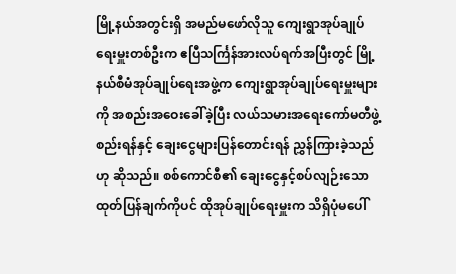မြို့နယ်အတွင်းရှိ အမည်မဖော်လိုသူ ကျေးရွာအုပ်ချုပ်ရေးမှူးတစ်ဦးက ဧပြီသင်္ကြန်အားလပ်ရက်အပြီးတွင် မြို့နယ်စီမံအုပ်ချုပ်ရေးအဖွဲ့က ကျေးရွာအုပ်ချုပ်ရေးမှူးများကို အစည်းအဝေးခေါ်ခဲ့ပြီး လယ်သမားအရေးကော်မတီဖွဲ့စည်းရန်နှင့် ချေးငွေများပြန်တောင်းရန် ညွှန်ကြားခဲ့သည်ဟု ဆိုသည်။ စစ်ကောင်စီ၏ ချေးငွေနှင့်စပ်လျဉ်းသော ထုတ်ပြန်ချက်ကိုပင် ထိုအုပ်ချုပ်ရေးမှူးက သိရှိပုံမပေါ်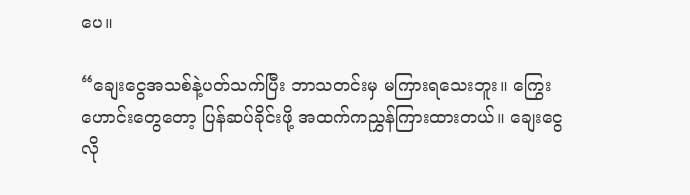ပေ။

“ချေးငွေအသစ်နဲ့ပတ်သက်ပြီး ဘာသတင်းမှ မကြားရသေးဘူး။ ကြွေးဟောင်းတွေတော့ ပြန်ဆပ်ခိုင်းဖို့ အထက်ကညွှန်ကြားထားတယ်။ ချေးငွေလို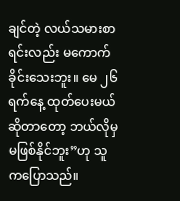ချင်တဲ့ လယ်သမားစာရင်းလည်း မကောက်ခိုင်းသေးဘူး။ မေ ၂၆ရက်နေ့ ထုတ်ပေးမယ်ဆိုတာတော့ ဘယ်လိုမှမဖြစ်နိုင်ဘူး”ဟု သူကပြောသည်။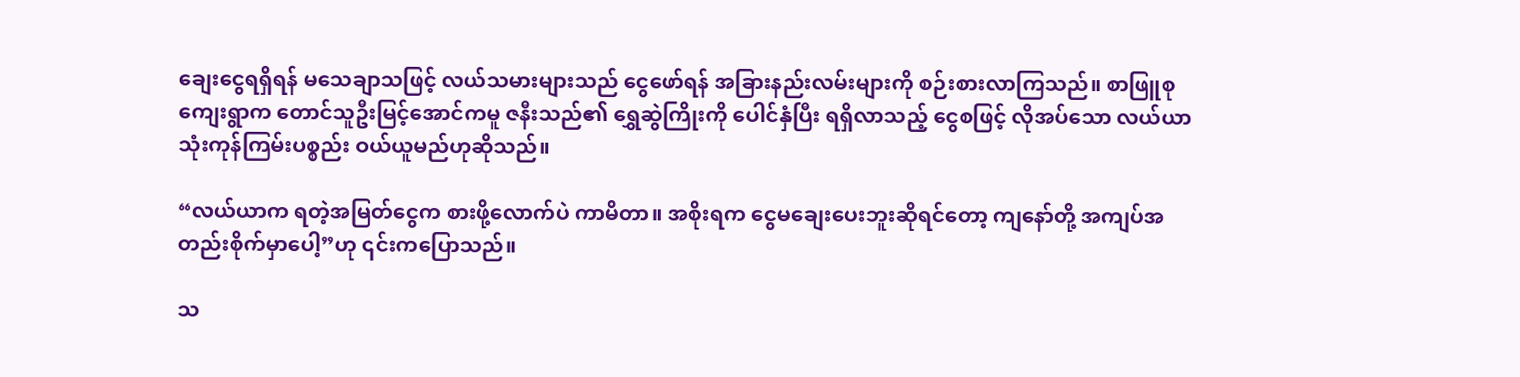ချေးငွေရရှိရန် မသေချာသဖြင့် လယ်သမားများသည် ငွေဖော်ရန် အခြားနည်းလမ်းများကို စဉ်းစားလာကြသည်။ စာဖြူစုကျေးရွာက တောင်သူဦးမြင့်အောင်ကမူ ဇနီးသည်၏ ရွှေဆွဲကြိုးကို ပေါင်နှံပြီး ရရှိလာသည့် ငွေစဖြင့် လိုအပ်သော လယ်ယာသုံးကုန်ကြမ်းပစ္စည်း ဝယ်ယူမည်ဟုဆိုသည်။

“လယ်ယာက ရတဲ့အမြတ်ငွေက စားဖို့လောက်ပဲ ကာမိတာ။ အစိုးရက ငွေမချေးပေးဘူးဆိုရင်တော့ ကျနော်တို့ အကျပ်အတည်းစိုက်မှာပေါ့”ဟု ၎င်းကပြောသည်။

သ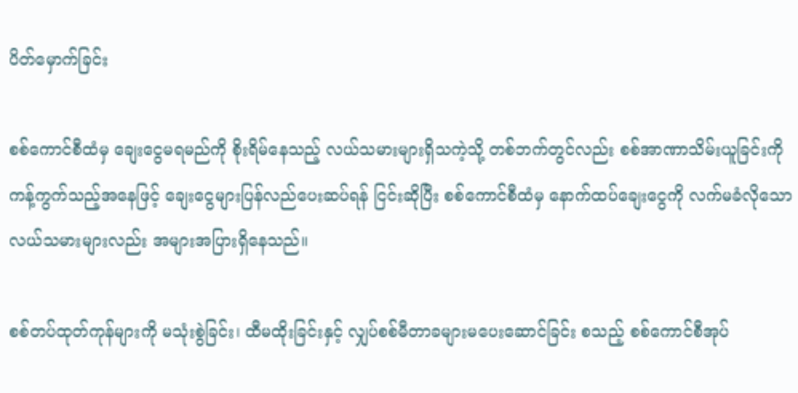ပိတ်မှောက်ခြင်း

စစ်ကောင်စီထံမှ ချေးငွေမရမည်ကို စိုးရိမ်နေသည့် လယ်သမားများရှိသကဲ့သို့ တစ်ဘက်တွင်လည်း စစ်အာဏာသိမ်းယူခြင်းကို ကန့်ကွက်သည့်အနေဖြင့် ချေးငွေများပြန်လည်ပေးဆပ်ရန် ငြင်းဆိုပြီး စစ်ကောင်စီထံမှ နောက်ထပ်ချေးငွေကို လက်မခံလိုသော လယ်သမားများလည်း အများအပြားရှိနေသည်။

စစ်တပ်ထုတ်ကုန်များကို မသုံးစွဲခြင်း၊ ထီမထိုးခြင်းနှင့် လျှပ်စစ်မီတာခများမပေးဆောင်ခြင်း စသည့် စစ်ကောင်စီအုပ်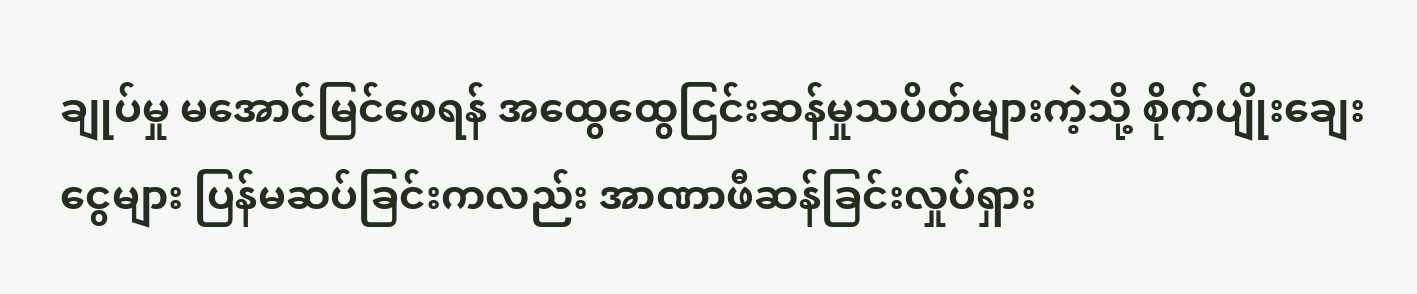ချုပ်မှု မအောင်မြင်စေရန် အထွေထွေငြင်းဆန်မှုသပိတ်များကဲ့သို့ စိုက်ပျိုးချေးငွေများ ပြန်မဆပ်ခြင်းကလည်း အာဏာဖီဆန်ခြင်းလှုပ်ရှား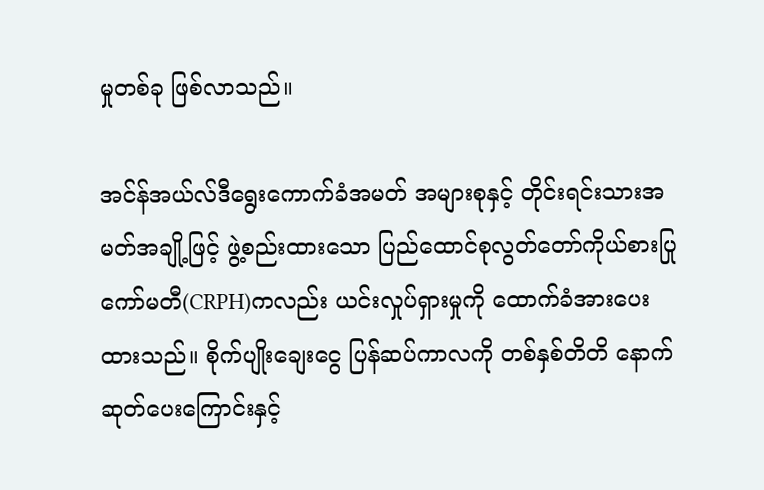မှုတစ်ခု ဖြစ်လာသည်။

အင်န်အယ်လ်ဒီရွေးကောက်ခံအမတ် အများစုနှင့် တိုင်းရင်းသားအမတ်အချို့ဖြင့် ဖွဲ့စည်းထားသော ပြည်ထောင်စုလွတ်တော်ကိုယ်စားပြုကော်မတီ(CRPH)ကလည်း ယင်းလှုပ်ရှားမှုကို ထောက်ခံအားပေးထားသည်။ စိုက်ပျိုးချေးငွေ ပြန်ဆပ်ကာလကို တစ်နှစ်တိတိ နောက်ဆုတ်ပေးကြောင်းနှင့်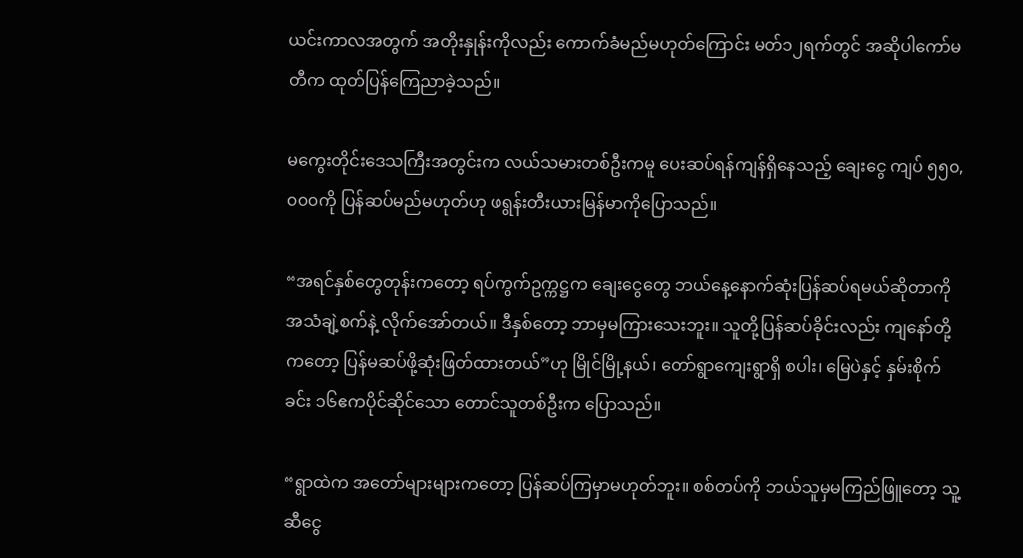ယင်းကာလအတွက် အတိုးနှုန်းကိုလည်း ကောက်ခံမည်မဟုတ်ကြောင်း မတ်၁၂ရက်တွင် အဆိုပါကော်မတီက ထုတ်ပြန်ကြေညာခဲ့သည်။

မကွေးတိုင်းဒေသကြီးအတွင်းက လယ်သမားတစ်ဦးကမူ ပေးဆပ်ရန်ကျန်ရှိနေသည့် ချေးငွေ ကျပ် ၅၅၀,၀၀၀ကို ပြန်ဆပ်မည်မဟုတ်ဟု ဖရွန်းတီးယားမြန်မာကိုပြောသည်။

“အရင်နှစ်တွေတုန်းကတော့ ရပ်ကွက်ဥက္ကဋ္ဌက ချေးငွေတွေ ဘယ်နေ့နောက်ဆုံးပြန်ဆပ်ရမယ်ဆိုတာကို အသံချဲ့စက်နဲ့ လိုက်အော်တယ်။ ဒီနှစ်တော့ ဘာမှမကြားသေးဘူး။ သူတို့ပြန်ဆပ်ခိုင်းလည်း ကျနော်တို့ကတော့ ပြန်မဆပ်ဖို့ဆုံးဖြတ်ထားတယ်”ဟု မြိုင်မြို့နယ်၊ တော်ရွာကျေးရွာရှိ စပါး၊ မြေပဲနှင့် နှမ်းစိုက်ခင်း ၁၆ဧကပိုင်ဆိုင်သော တောင်သူတစ်ဦးက ပြောသည်။

“ရွာထဲက အတော်များများကတော့ ပြန်ဆပ်ကြမှာမဟုတ်ဘူး။ စစ်တပ်ကို ဘယ်သူမှမကြည်ဖြူတော့ သူ့ဆီငွေ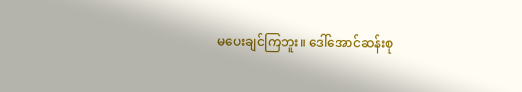မပေးချင်ကြဘူး။ ဒေါ်အောင်ဆန်းစု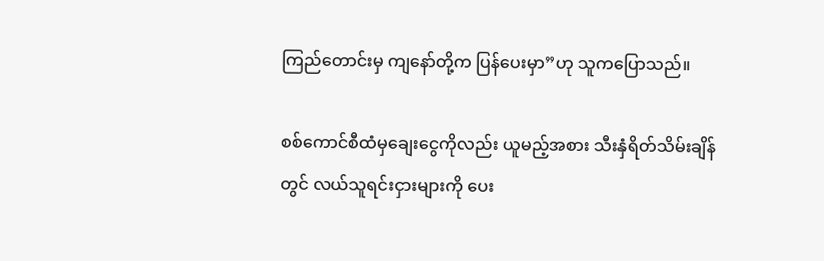ကြည်တောင်းမှ ကျနော်တို့က ပြန်ပေးမှာ”ဟု သူကပြောသည်။

စစ်ကောင်စီထံမှချေးငွေကိုလည်း ယူမည့်အစား သီးနှံရိတ်သိမ်းချိန်တွင် လယ်သူရင်းငှားများကို ပေး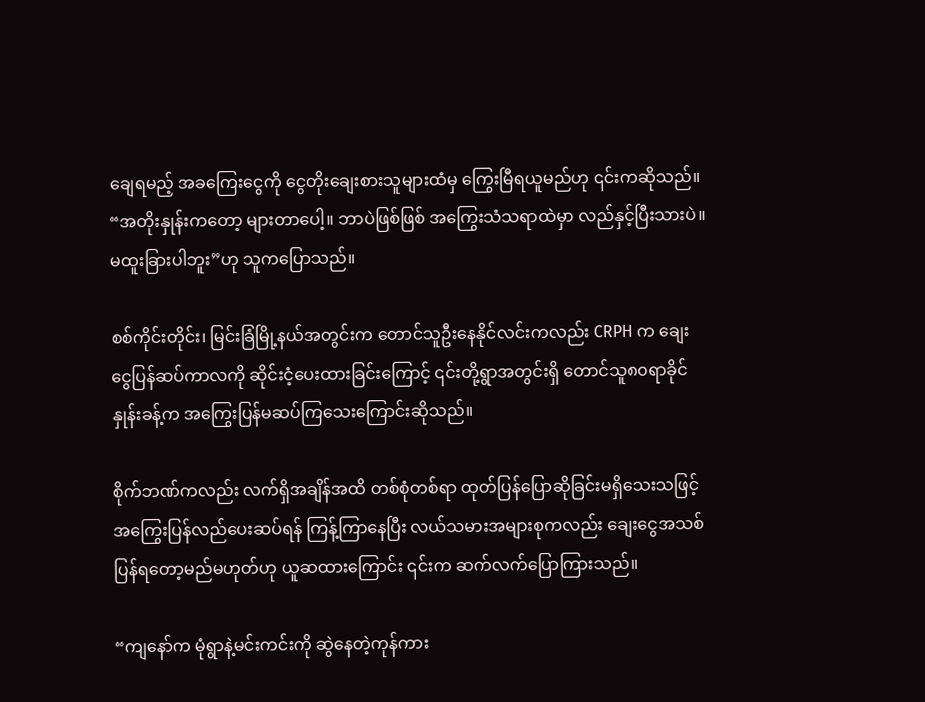ချေရမည့် အခကြေးငွေကို ငွေတိုးချေးစားသူများထံမှ ကြွေးမြီရယူမည်ဟု ၎င်းကဆိုသည်။ “အတိုးနှုန်းကတော့ များတာပေါ့။ ဘာပဲဖြစ်ဖြစ် အကြွေးသံသရာထဲမှာ လည်နှင့်ပြီးသားပဲ။ မထူးခြားပါဘူး”ဟု သူကပြောသည်။

စစ်ကိုင်းတိုင်း၊ မြင်းခြံမြို့နယ်အတွင်းက တောင်သူဦးနေနိုင်လင်းကလည်း CRPH က ချေးငွေပြန်ဆပ်ကာလကို ဆိုင်းငံ့ပေးထားခြင်းကြောင့် ၎င်းတို့ရွာအတွင်းရှိ တောင်သူ၈၀ရာခိုင်နှုန်းခန့်က အကြွေးပြန်မဆပ်ကြသေးကြောင်းဆိုသည်။

စိုက်ဘဏ်ကလည်း လက်ရှိအချိန်အထိ တစ်စုံတစ်ရာ ထုတ်ပြန်ပြောဆိုခြင်းမရှိသေးသဖြင့် အကြွေးပြန်လည်ပေးဆပ်ရန် ကြန့်ကြာနေပြီး လယ်သမားအများစုကလည်း ချေးငွေအသစ်ပြန်ရတော့မည်မဟုတ်ဟု ယူဆထားကြောင်း ၎င်းက ဆက်လက်ပြောကြားသည်။

“ကျနော်က မုံရွာနဲ့မင်းကင်းကို ဆွဲနေတဲ့ကုန်ကား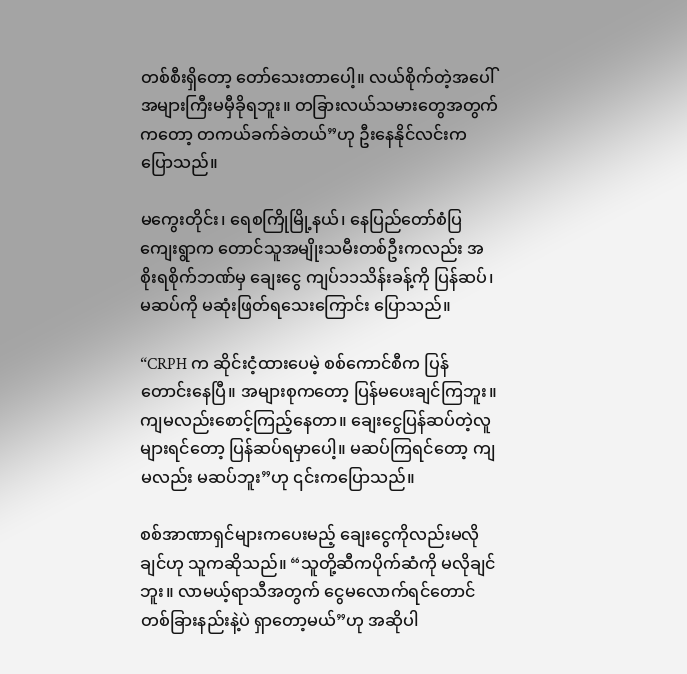တစ်စီးရှိတော့ တော်သေးတာပေါ့။ လယ်စိုက်တဲ့အပေါ် အများကြီးမမှီခိုရဘူး။ တခြားလယ်သမားတွေအတွက်ကတော့ တကယ်ခက်ခဲတယ်”ဟု ဦးနေနိုင်လင်းက ပြောသည်။

မကွေးတိုင်း၊ ရေစကြိုမြို့နယ်၊ နေပြည်တော်စံပြကျေးရွာက တောင်သူအမျိုးသမီးတစ်ဦးကလည်း အစိုးရစိုက်ဘဏ်မှ ချေးငွေ ကျပ်၁၁သိန်းခန့်ကို ပြန်ဆပ်၊ မဆပ်ကို မဆုံးဖြတ်ရသေးကြောင်း ပြောသည်။

“CRPH က ဆိုင်းငံ့ထားပေမဲ့ စစ်ကောင်စီက ပြန်တောင်းနေပြီ။ အများစုကတော့ ပြန်မပေးချင်ကြဘူး။ ကျမလည်းစောင့်ကြည့်နေတာ။ ချေးငွေပြန်ဆပ်တဲ့လူများရင်တော့ ပြန်ဆပ်ရမှာပေါ့။ မဆပ်ကြရင်တော့ ကျမလည်း မဆပ်ဘူး”ဟု ၎င်းကပြောသည်။

စစ်အာဏာရှင်များကပေးမည့် ချေးငွေကိုလည်းမလိုချင်ဟု သူကဆိုသည်။ “သူတို့ဆီကပိုက်ဆံကို မလိုချင်ဘူး။ လာမယ့်ရာသီအတွက် ငွေမလောက်ရင်တောင် တစ်ခြားနည်းနဲ့ပဲ ရှာတော့မယ်”ဟု အဆိုပါ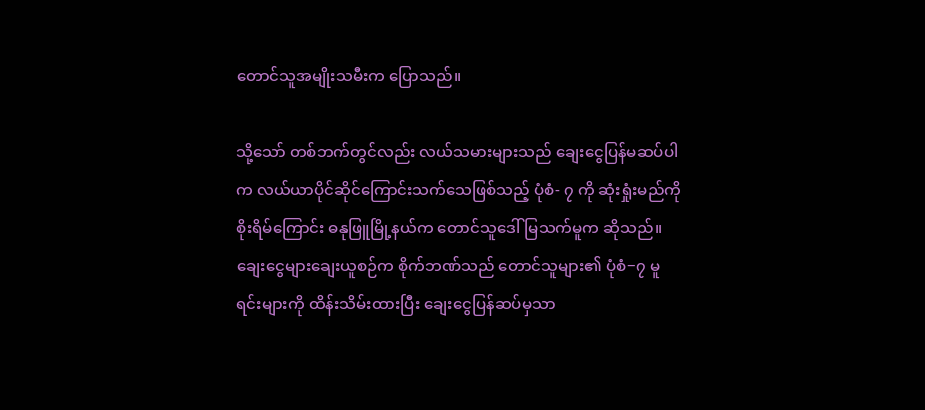တောင်သူအမျိုးသမီးက ပြောသည်။

သို့သော် တစ်ဘက်တွင်လည်း လယ်သမားများသည် ချေးငွေပြန်မဆပ်ပါက လယ်ယာပိုင်ဆိုင်ကြောင်းသက်သေဖြစ်သည့် ပုံစံ- ၇ ကို ဆုံးရှုံးမည်ကို စိုးရိမ်ကြောင်း ဓနုဖြူမြို့နယ်က တောင်သူဒေါ်မြသက်မူက ဆိုသည်။ ချေးငွေများချေးယူစဉ်က စိုက်ဘဏ်သည် တောင်သူများ၏ ပုံစံ−၇ မူရင်းများကို ထိန်းသိမ်းထားပြီး ချေးငွေပြန်ဆပ်မှသာ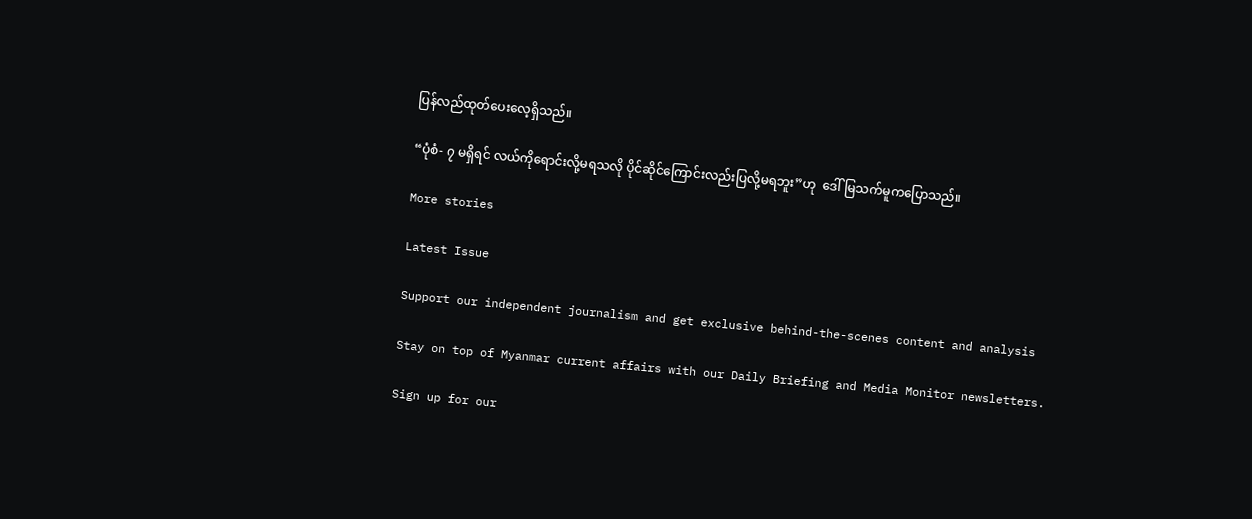ပြန်လည်ထုတ်ပေးလေ့ရှိသည်။

“ပုံစံ- ၇ မရှိရင် လယ်ကိုရောင်းလို့မရသလို ပိုင်ဆိုင်ကြောင်းလည်းပြလို့မရဘူး”ဟု  ဒေါ်မြသက်မူကပြောသည်။

More stories

Latest Issue

Support our independent journalism and get exclusive behind-the-scenes content and analysis

Stay on top of Myanmar current affairs with our Daily Briefing and Media Monitor newsletters.

Sign up for our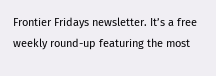Frontier Fridays newsletter. It’s a free weekly round-up featuring the most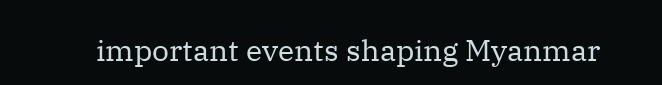important events shaping Myanmar